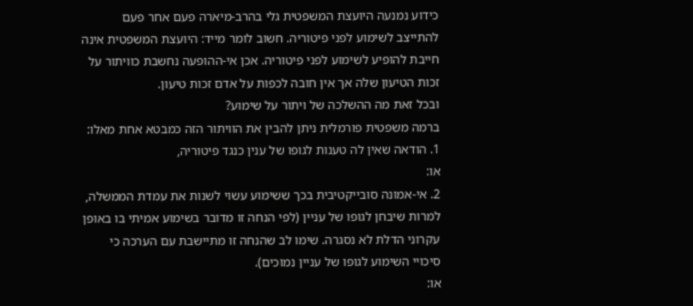כידוע נמנעה היועצת המשפטית גלי בהרב-מיארה פעם אחר פעם להתייצב לשימוע לפני פיטוריה. חשוב לומר מייד: היועצת המשפטית אינה חייבת להופיע לשימוע לפני פיטוריה. אכן אי-ההופעה נחשבת כוויתור על זכות הטיעון שלה אך אין חובה לכפות על אדם זכות טיעון.
ובכל זאת מה ההשלכה של ויתור על שימוע?
ברמה משפטית פורמלית ניתן להבין את הוויתור הזה כמבטא אחת מאלו:
1. הודאה שאין לה טענות לגופו של ענין כנגד פיטוריה,
או:
2. אי-אמונה סובייקטיבית בכך ששימוע עשוי לשנות את עמדת הממשלה, למרות שיבחן לגופו של עניין (לפי הנחה זו מדובר בשימוע אמיתי בו באופן עקרוני הדלת לא נסגרה. שימו לב שהנחה זו מתיישבת עם הערכה כי סיכויי השימוע לגופו של עניין נמוכים).
או: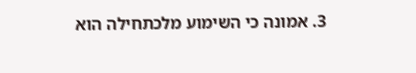3. אמונה כי השימוע מלכתחילה הוא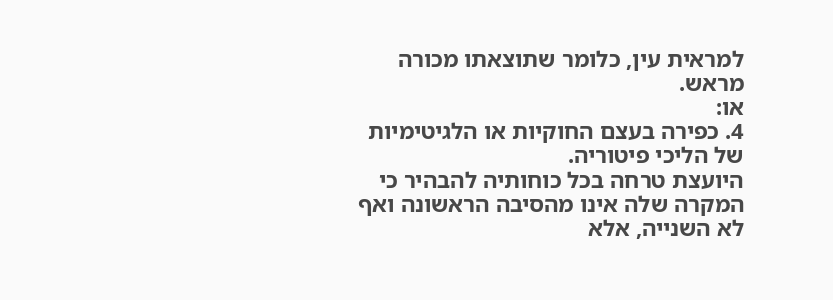למראית עין, כלומר שתוצאתו מכורה מראש.
או:
4. כפירה בעצם החוקיות או הלגיטימיות של הליכי פיטוריה.
היועצת טרחה בכל כוחותיה להבהיר כי המקרה שלה אינו מהסיבה הראשונה ואף לא השנייה, אלא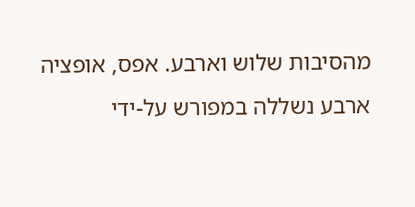מהסיבות שלוש וארבע. אפס, אופציה ארבע נשללה במפורש על-ידי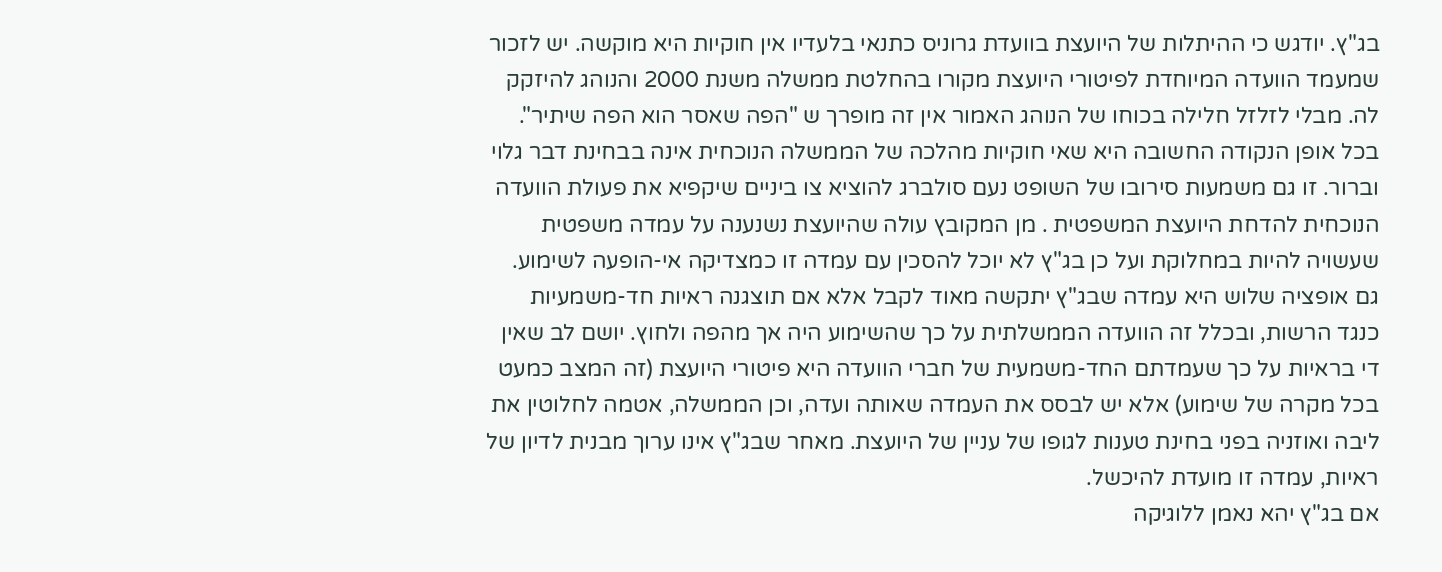בג"ץ. יודגש כי ההיתלות של היועצת בוועדת גרוניס כתנאי בלעדיו אין חוקיות היא מוקשה. יש לזכור שמעמד הוועדה המיוחדת לפיטורי היועצת מקורו בהחלטת ממשלה משנת 2000 והנוהג להיזקק לה. מבלי לזלזל חלילה בכוחו של הנוהג האמור אין זה מופרך ש "הפה שאסר הוא הפה שיתיר".
בכל אופן הנקודה החשובה היא שאי חוקיות מהלכה של הממשלה הנוכחית אינה בבחינת דבר גלוי וברור. זו גם משמעות סירובו של השופט נעם סולברג להוציא צו ביניים שיקפיא את פעולת הוועדה הנוכחית להדחת היועצת המשפטית . מן המקובץ עולה שהיועצת נשנענה על עמדה משפטית שעשויה להיות במחלוקת ועל כן בג"ץ לא יוכל להסכין עם עמדה זו כמצדיקה אי-הופעה לשימוע.
גם אופציה שלוש היא עמדה שבג"ץ יתקשה מאוד לקבל אלא אם תוצגנה ראיות חד-משמעיות כנגד הרשות, ובכלל זה הוועדה הממשלתית על כך שהשימוע היה אך מהפה ולחוץ. יושם לב שאין די בראיות על כך שעמדתם החד-משמעית של חברי הוועדה היא פיטורי היועצת (זה המצב כמעט בכל מקרה של שימוע) אלא יש לבסס את העמדה שאותה ועדה, וכן הממשלה, אטמה לחלוטין את ליבה ואוזניה בפני בחינת טענות לגופו של עניין של היועצת. מאחר שבג"ץ אינו ערוך מבנית לדיון של ראיות, עמדה זו מועדת להיכשל.
אם בג"ץ יהא נאמן ללוגיקה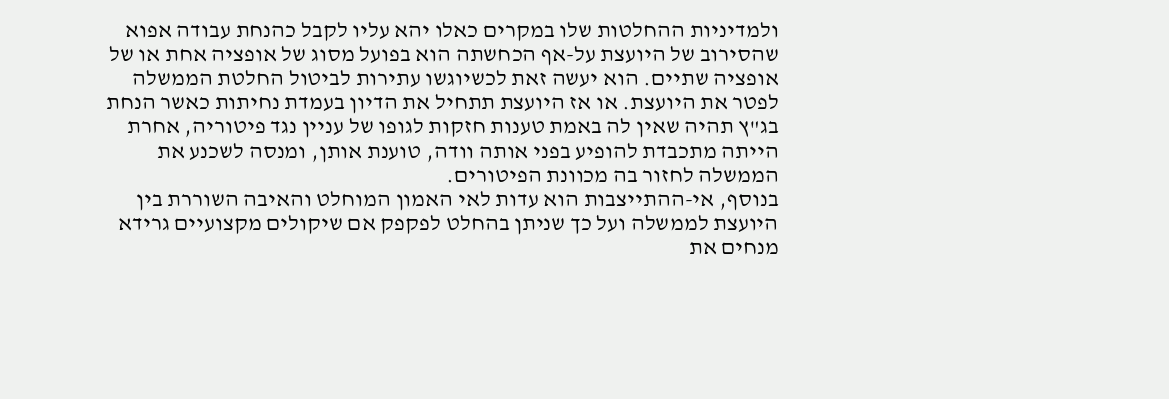ולמדיניות ההחלטות שלו במקרים כאלו יהא עליו לקבל כהנחת עבודה אפוא שהסירוב של היועצת על-אף הכחשתה הוא בפועל מסוג של אופציה אחת או של אופציה שתיים. הוא יעשה זאת לכשיוגשו עתירות לביטול החלטת הממשלה לפטר את היועצת. או אז היועצת תתחיל את הדיון בעמדת נחיתות כאשר הנחת בג"ץ תהיה שאין לה באמת טענות חזקות לגופו של עניין נגד פיטוריה, אחרת הייתה מתכבדת להופיע בפני אותה וודה, טוענת אותן, ומנסה לשכנע את הממשלה לחזור בה מכוונת הפיטורים.
בנוסף, אי-ההתייצבות הוא עדות לאי האמון המוחלט והאיבה השוררת בין היועצת לממשלה ועל כך שניתן בהחלט לפקפק אם שיקולים מקצועיים גרידא מנחים את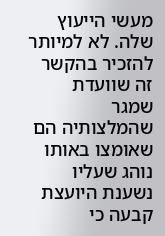מעשי הייעוץ שלה. לא למיותר להזכיר בהקשר זה שוועדת שמגר שהמלצותיה הם שאומצו באותו נוהג שעליו נשענת היועצת קבעה כי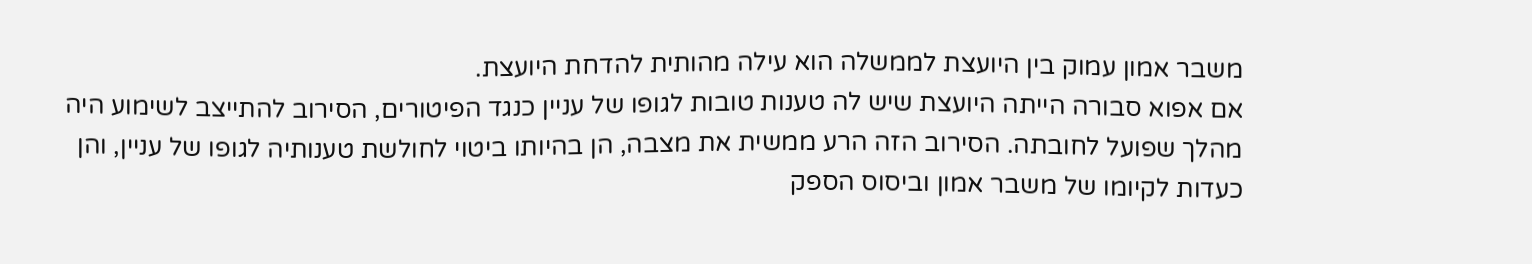משבר אמון עמוק בין היועצת לממשלה הוא עילה מהותית להדחת היועצת.
אם אפוא סבורה הייתה היועצת שיש לה טענות טובות לגופו של עניין כנגד הפיטורים, הסירוב להתייצב לשימוע היה מהלך שפועל לחובתה. הסירוב הזה הרע ממשית את מצבה, הן בהיותו ביטוי לחולשת טענותיה לגופו של עניין, והן כעדות לקיומו של משבר אמון וביסוס הספק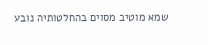שמא מוטיב מסוים בהחלטותיה נובע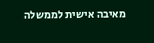מאיבה אישית לממשלה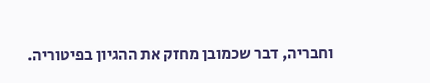וחבריה, דבר שכמובן מחזק את ההגיון בפיטוריה.